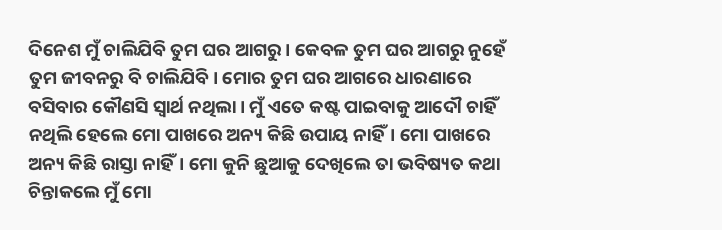ଦିନେଶ ମୁଁ ଚାଲିଯିବି ତୁମ ଘର ଆଗରୁ। କେବଳ ତୁମ ଘର ଆଗରୁ ନୁହେଁ ତୁମ ଜୀବନରୁ ବି ଚାଲିଯିବି। ମୋର ତୁମ ଘର ଆଗରେ ଧାରଣାରେ ବସିବାର କୌଣସି ସ୍ୱାର୍ଥ ନଥିଲା। ମୁଁ ଏତେ କଷ୍ଟ ପାଇବାକୁ ଆଦୌ ଚାହିଁ ନଥିଲି ହେଲେ ମୋ ପାଖରେ ଅନ୍ୟ କିଛି ଉପାୟ ନାହିଁ। ମୋ ପାଖରେ ଅନ୍ୟ କିଛି ରାସ୍ତା ନାହିଁ। ମୋ କୁନି ଛୁଆକୁ ଦେଖିଲେ ତା ଭବିଷ୍ୟତ କଥା ଚିନ୍ତାକଲେ ମୁଁ ମୋ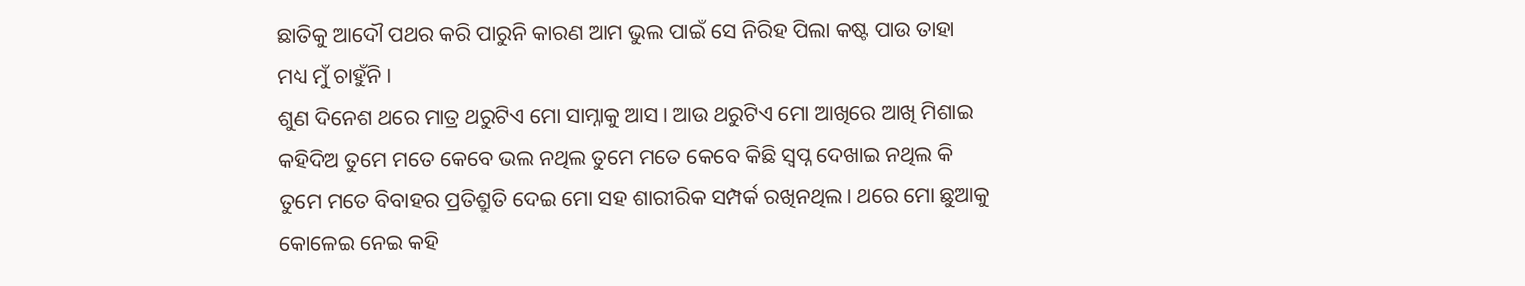ଛାତିକୁ ଆଦୌ ପଥର କରି ପାରୁନି କାରଣ ଆମ ଭୁଲ ପାଇଁ ସେ ନିରିହ ପିଲା କଷ୍ଟ ପାଉ ତାହା ମଧ୍ୟ ମୁଁ ଚାହୁଁନି।
ଶୁଣ ଦିନେଶ ଥରେ ମାତ୍ର ଥରୁଟିଏ ମୋ ସାମ୍ନାକୁ ଆସ। ଆଉ ଥରୁଟିଏ ମୋ ଆଖିରେ ଆଖି ମିଶାଇ କହିଦିଅ ତୁମେ ମତେ କେବେ ଭଲ ନଥିଲ ତୁମେ ମତେ କେବେ କିଛି ସ୍ୱପ୍ନ ଦେଖାଇ ନଥିଲ କି ତୁମେ ମତେ ବିବାହର ପ୍ରତିଶ୍ରୁତି ଦେଇ ମୋ ସହ ଶାରୀରିକ ସମ୍ପର୍କ ରଖିନଥିଲ। ଥରେ ମୋ ଛୁଆକୁ କୋଳେଇ ନେଇ କହି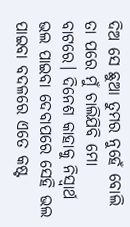ଦିଅ ସେ ଛୁଆ ତୁମର ନୁହେଁ ବୋଲି ତା ପରେ ମୁଁ ଚାଲିଯିବି ମୋ ବାଟରେ। ଦିନେଶ କାହାକୁ ନିସ୍ୱାର୍ଥ ଭଲ ପାଇବା ଦେବାପରେ ସେହି ଭଲ ପାଇବା ବଦଳରେ ଏତେ କଷ୍ଟ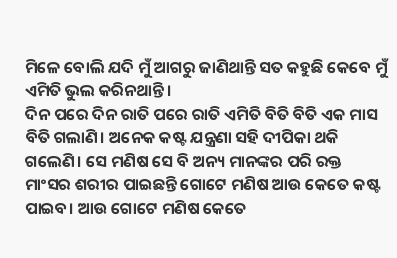ମିଳେ ବୋଲି ଯଦି ମୁଁ ଆଗରୁ ଜାଣିଥାନ୍ତି ସତ କହୁଛି କେବେ ମୁଁ ଏମିତି ଭୁଲ କରିନଥାନ୍ତି।
ଦିନ ପରେ ଦିନ ରାତି ପରେ ରାତି ଏମିତି ବିତି ବିତି ଏକ ମାସ ବିତି ଗଲାଣି। ଅନେକ କଷ୍ଟ ଯନ୍ତ୍ରଣା ସହି ଦୀପିକା ଥକି ଗଲେଣି। ସେ ମଣିଷ ସେ ବି ଅନ୍ୟ ମାନଙ୍କର ପରି ରକ୍ତ ମାଂସର ଶରୀର ପାଇଛନ୍ତି ଗୋଟେ ମଣିଷ ଆଉ କେତେ କଷ୍ଟ ପାଇବ। ଆଉ ଗୋଟେ ମଣିଷ କେତେ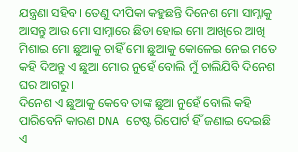ଯନ୍ତ୍ରଣା ସହିବ। ତେଣୁ ଦୀପିକା କହୁଛନ୍ତି ଦିନେଶ ମୋ ସାମ୍ନାକୁ ଆସନ୍ତୁ ଆଉ ମୋ ସାମ୍ନାରେ ଛିଡା ହୋଇ ମୋ ଆଖିରେ ଆଖି ମିଶାଇ ମୋ ଛୁଆକୁ ଚାହିଁ ମୋ ଛୁଆକୁ କୋଳେଇ ନେଇ ମତେ କହି ଦିଅନ୍ତୁ ଏ ଛୁଆ ମୋର ନୁହେଁ ବୋଲି ମୁଁ ଚାଲିଯିବି ଦିନେଶ ଘର ଆଗରୁ।
ଦିନେଶ ଏ ଛୁଆକୁ କେବେ ତାଙ୍କ ଛୁଆ ନୁହେଁ ବୋଲି କହି ପାରିବେନି କାରଣ DNA ଟେଷ୍ଟ ରିପୋର୍ଟ ହିଁ ଜଣାଇ ଦେଇଛି ଏ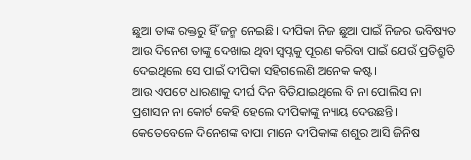ଛୁଆ ତାଙ୍କ ରକ୍ତରୁ ହିଁ ଜନ୍ମ ନେଇଛି। ଦୀପିକା ନିଜ ଛୁଆ ପାଇଁ ନିଜର ଭବିଷ୍ୟତ ଆଉ ଦିନେଶ ତାଙ୍କୁ ଦେଖାଇ ଥିବା ସ୍ୱପ୍ନକୁ ପୂରଣ କରିବା ପାଇଁ ଯେଉଁ ପ୍ରତିଶ୍ରୁତି ଦେଇଥିଲେ ସେ ପାଇଁ ଦୀପିକା ସହିଗଲେଣି ଅନେକ କଷ୍ଟ।
ଆଉ ଏପଟେ ଧାରଣାକୁ ଦୀର୍ଘ ଦିନ ବିତିଯାଇଥିଲେ ବି ନା ପୋଲିସ ନା ପ୍ରଶାସନ ନା କୋର୍ଟ କେହି ହେଲେ ଦୀପିକାଙ୍କୁ ନ୍ୟାୟ ଦେଉଛନ୍ତି। କେତେବେଳେ ଦିନେଶଙ୍କ ବାପା ମାନେ ଦୀପିକାଙ୍କ ଶଶୁର ଆସି ଜିନିଷ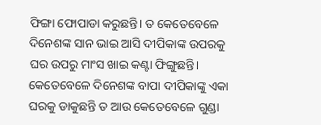ଫିଙ୍ଗା ଫୋପାଡା କରୁଛନ୍ତି। ତ କେତେବେଳେ ଦିନେଶଙ୍କ ସାନ ଭାଇ ଆସି ଦୀପିକାଙ୍କ ଉପରକୁ ଘର ଉପରୁ ମାଂସ ଖାଇ କଣ୍ଟା ଫିଙ୍ଗୁଛନ୍ତି।
କେତେବେଳେ ଦିନେଶଙ୍କ ବାପା ଦୀପିକାଙ୍କୁ ଏକା ଘରକୁ ଡାକୁଛନ୍ତି ତ ଆଉ କେତେବେଳେ ଗୁଣ୍ଡା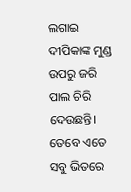ଲଗାଇ ଦୀପିକାଙ୍କ ମୁଣ୍ଡ ଉପରୁ ଜରି ପାଲ ଚିରି ଦେଉଛନ୍ତି। ତେବେ ଏତେ ସବୁ ଭିତରେ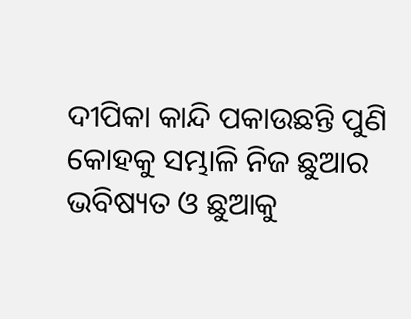ଦୀପିକା କାନ୍ଦି ପକାଉଛନ୍ତି ପୁଣି କୋହକୁ ସମ୍ଭାଳି ନିଜ ଛୁଆର ଭବିଷ୍ୟତ ଓ ଛୁଆକୁ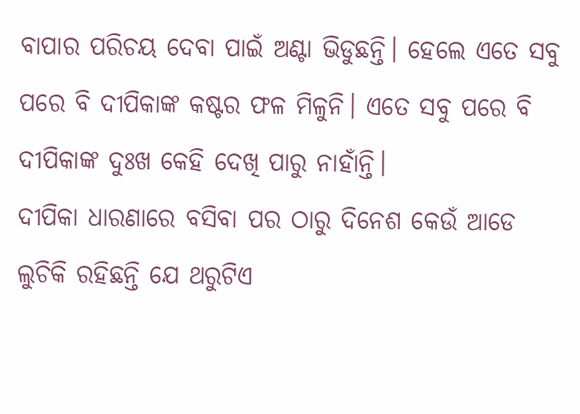ବାପାର ପରିଚୟ ଦେବା ପାଇଁ ଅଣ୍ଟା ଭିଡୁଛନ୍ତି। ହେଲେ ଏତେ ସବୁ ପରେ ବି ଦୀପିକାଙ୍କ କଷ୍ଟର ଫଳ ମିଳୁନି। ଏତେ ସବୁ ପରେ ବି ଦୀପିକାଙ୍କ ଦୁଃଖ କେହି ଦେଖି ପାରୁ ନାହାଁନ୍ତି।
ଦୀପିକା ଧାରଣାରେ ବସିବା ପର ଠାରୁ ଦିନେଶ କେଉଁ ଆଡେ ଲୁଚିକି ରହିଛନ୍ତି ଯେ ଥରୁଟିଏ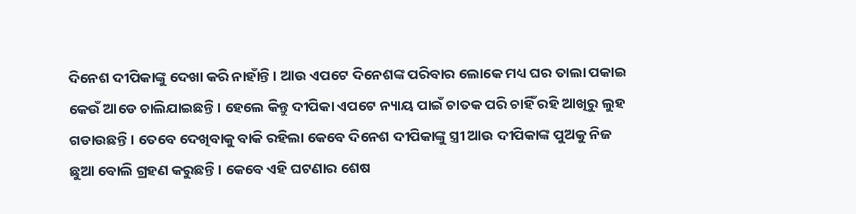ଦିନେଶ ଦୀପିକାଙ୍କୁ ଦେଖା କରି ନାହାଁନ୍ତି। ଆଉ ଏପଟେ ଦିନେଶଙ୍କ ପରିବାର ଲୋକେ ମଧ୍ୟ ଘର ତାଲା ପକାଇ କେଉଁ ଆଡେ ଚାଲିଯାଇଛନ୍ତି। ହେଲେ କିନ୍ତୁ ଦୀପିକା ଏପଟେ ନ୍ୟାୟ ପାଇଁ ଚାତକ ପରି ଚାହିଁ ରହି ଆଖିରୁ ଲୁହ ଗଡାଉଛନ୍ତି। ତେବେ ଦେଖିବାକୁ ବାକି ରହିଲା କେବେ ଦିନେଶ ଦୀପିକାଙ୍କୁ ସ୍ତ୍ରୀ ଆଉ ଦୀପିକାଙ୍କ ପୁଅକୁ ନିଜ ଛୁଆ ବୋଲି ଗ୍ରହଣ କରୁଛନ୍ତି। କେବେ ଏହି ଘଟଣାର ଶେଷ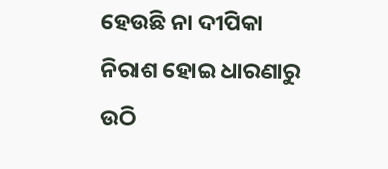ହେଉଛି ନା ଦୀପିକା ନିରାଶ ହୋଇ ଧାରଣାରୁ ଉଠି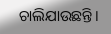ଚାଲିଯାଉଛନ୍ତି।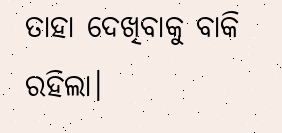ତାହା ଦେଖିବାକୁ ବାକି ରହିଲା।